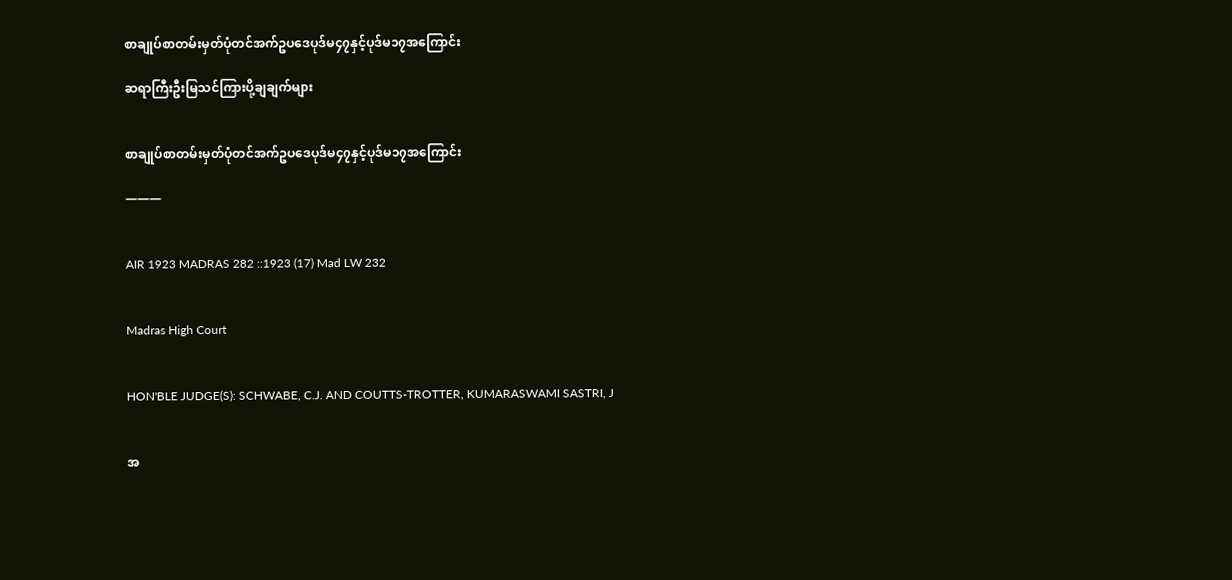စာချုပ်စာတမ်းမှတ်ပုံတင်အက်ဥပဒေပုဒ်မ၄၇နှင့်ပုဒ်မ၁၇အကြောင်း

ဆရာကြီးဦးမြသင်ကြားပို့ချချက်များ


စာချုပ်စာတမ်းမှတ်ပုံတင်အက်ဥပဒေပုဒ်မ၄၇နှင့်ပုဒ်မ၁၇အကြောင်း

———


AIR 1923 MADRAS 282 ::1923 (17) Mad LW 232


Madras High Court


HON'BLE JUDGE(S): SCHWABE, C.J. AND COUTTS-TROTTER, KUMARASWAMI SASTRI, J


အ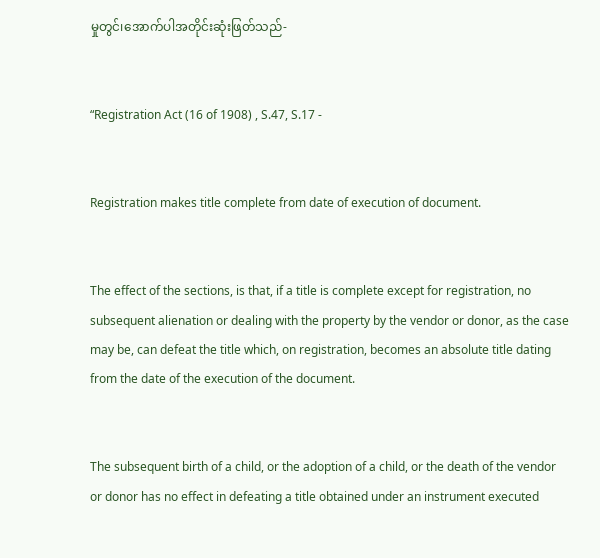မှုတွင်၊အောက်ပါအတိုင်းဆုံးဖြတ်သည်-


“Registration Act (16 of 1908) , S.47, S.17 -


Registration makes title complete from date of execution of document.


The effect of the sections, is that, if a title is complete except for registration, no subsequent alienation or dealing with the property by the vendor or donor, as the case may be, can defeat the title which, on registration, becomes an absolute title dating from the date of the execution of the document.


The subsequent birth of a child, or the adoption of a child, or the death of the vendor or donor has no effect in defeating a title obtained under an instrument executed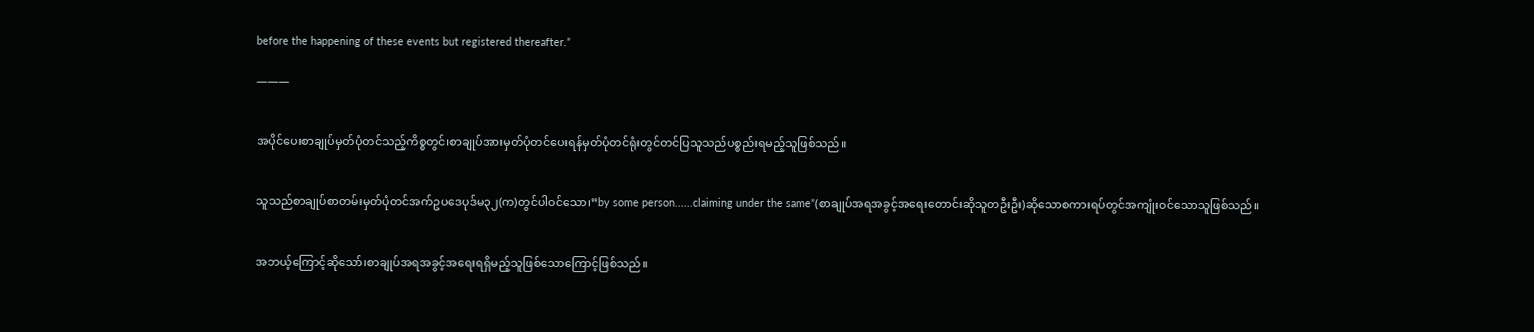before the happening of these events but registered thereafter.”

———


အပိုင်ပေးစာချုပ်မှတ်ပုံတင်သည့်ကိစ္စတွင်၊စာချုပ်အားမှတ်ပုံတင်ပေးရန်မှတ်ပုံတင်ရုံးတွင်တင်ပြသူသည်ပစ္စည်းရမည့်သူဖြစ်သည်။


သူသည်စာချုပ်စာတမ်းမှတ်ပုံတင်အက်ဥပဒေပုဒ်မ၃၂(က)တွင်ပါဝင်သော၊”by some person......claiming under the same”(စာချုပ်အရအခွင့်အရေးတောင်းဆိုသူတဦးဦး)ဆိုသောစကားရပ်တွင်အကျုံးဝင်သောသူဖြစ်သည်။


အဘယ့်ကြောင့်ဆိုသော်၊စာချုပ်အရအခွင့်အရေးရရှိမည့်သူဖြစ်သောကြောင့်ဖြစ်သည်။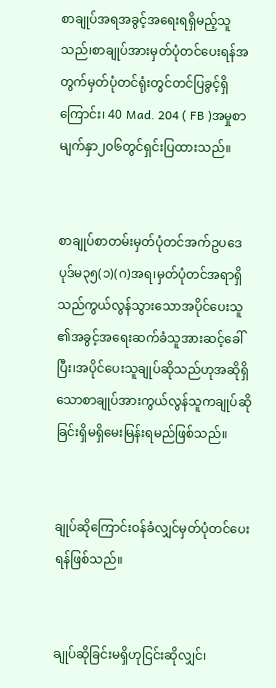စာချုပ်အရအခွင့်အရေးရရှိမည့်သူသည်၊စာချုပ်အားမှတ်ပုံတင်ပေးရန်အတွက်မှတ်ပုံတင်ရုံးတွင်တင်ပြခွင့်ရှိကြောင်း၊ 40 Mad. 204 ( FB )အမှုစာမျက်နှာ၂၀၆တွင်ရှင်းပြထားသည်။


စာချုပ်စာတမ်းမှတ်ပုံတင်အက်ဥပဒေပုဒ်မ၃၅(၁)(ဂ)အရ၊မှတ်ပုံတင်အရာရှိသည်ကွယ်လွန်သွားသောအပိုင်ပေးသူ၏အခွင့်အရေးဆက်ခံသူအားဆင့်ခေါ်ပြီး၊အပိုင်ပေးသူချုပ်ဆိုသည်ဟုအဆိုရှိသောစာချုပ်အားကွယ်လွန်သူကချုပ်ဆိုခြင်းရှိမရှိမေးမြန်းရမည်ဖြစ်သည်။


ချုပ်ဆိုကြောင်းဝန်ခံလျှင်မှတ်ပုံတင်ပေးရန်ဖြစ်သည်။


ချုပ်ဆိုခြင်းမရှိဟုငြင်းဆိုလျှင်၊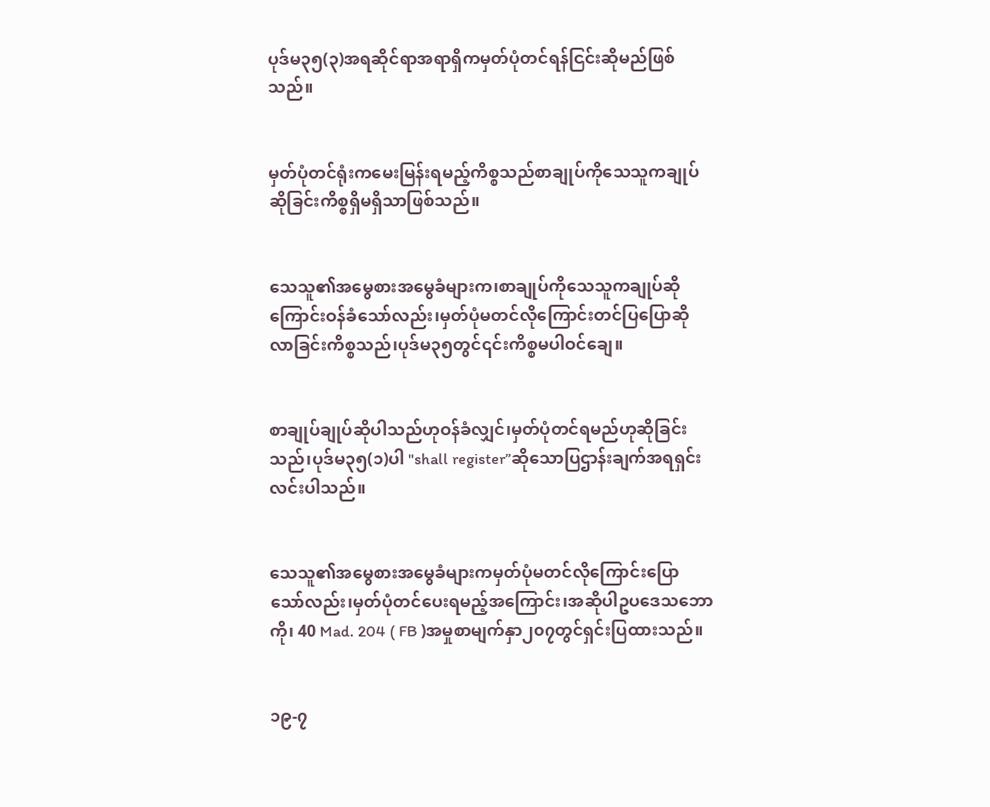ပုဒ်မ၃၅(၃)အရဆိုင်ရာအရာရှိကမှတ်ပုံတင်ရန်ငြင်းဆိုမည်ဖြစ်သည်။


မှတ်ပုံတင်ရုံးကမေးမြန်းရမည့်ကိစ္စသည်စာချုပ်ကိုသေသူကချုပ်ဆိုခြင်းကိစ္စရှိမရှိသာဖြစ်သည်။


သေသူ၏အမွေစားအမွေခံများက၊စာချုပ်ကိုသေသူကချုပ်ဆိုကြောင်းဝန်ခံသော်လည်း၊မှတ်ပုံမတင်လိုကြောင်းတင်ပြပြောဆိုလာခြင်းကိစ္စသည်၊ပုဒ်မ၃၅တွင်၎င်းကိစ္စမပါဝင်ချေ။


စာချုပ်ချုပ်ဆိုပါသည်ဟုဝန်ခံလျှင်၊မှတ်ပုံတင်ရမည်ဟုဆိုခြင်းသည်၊ပုဒ်မ၃၅(၁)ပါ "shall register”ဆိုသောပြဌာန်းချက်အရရှင်းလင်းပါသည်။


သေသူ၏အမွေစားအမွေခံများကမှတ်ပုံမတင်လိုကြောင်းပြောသော်လည်း၊မှတ်ပုံတင်ပေးရမည့်အကြောင်း၊အဆိုပါဥပဒေသဘောကို၊ 40 Mad. 204 ( FB )အမှုစာမျက်နှာ၂၀၇တွင်ရှင်းပြထားသည်။


၁၉-၇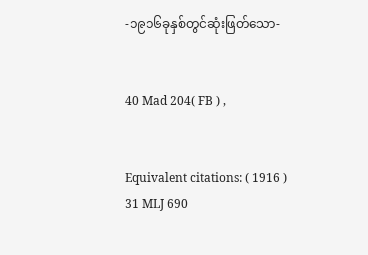-၁၉၁၆ခုနှစ်တွင်ဆုံးဖြတ်သော-


40 Mad 204( FB ) ,


Equivalent citations: ( 1916 ) 31 MLJ 690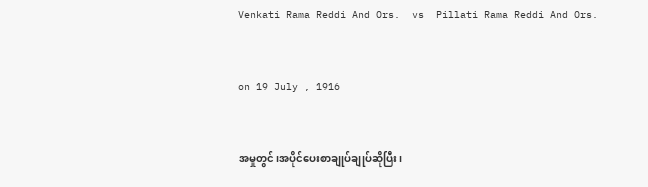Venkati Rama Reddi And Ors.  vs  Pillati Rama Reddi And Ors.


on 19 July , 1916


အမှုတွင်၊အပိုင်ပေးစာချုပ်ချုပ်ဆိုပြီး၊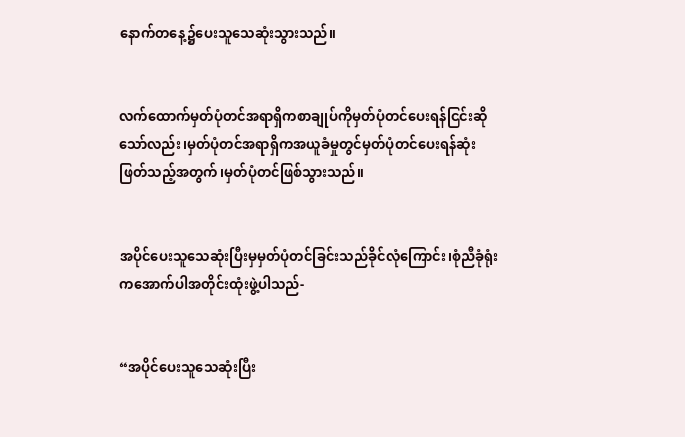နောက်တနေ့၌ပေးသူသေဆုံးသွားသည်။


လက်ထောက်မှတ်ပုံတင်အရာရှိကစာချုပ်ကိုမှတ်ပုံတင်ပေးရန်ငြင်းဆိုသော်လည်း၊မှတ်ပုံတင်အရာရှိကအယူခံမှုတွင်မှတ်ပုံတင်ပေးရန်ဆုံးဖြတ်သည့်အတွက်၊မှတ်ပုံတင်ဖြစ်သွားသည်။


အပိုင်ပေးသူသေဆုံးပြီးမှမှတ်ပုံတင်ခြင်းသည်ခိုင်လုံကြောင်း၊စုံညီခုံရုံးကအောက်ပါအတိုင်းထုံးဖွဲ့ပါသည်-


“အပိုင်ပေးသူသေဆုံးပြီး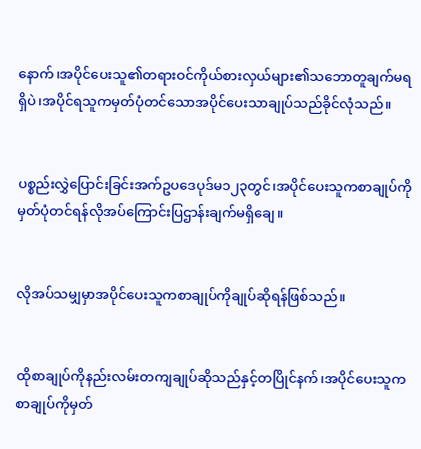နောက်၊အပိုင်ပေးသူ၏တရားဝင်ကိုယ်စားလှယ်များ၏သဘောတူချက်မရရှိပဲ၊အပိုင်ရသူကမှတ်ပုံတင်သောအပိုင်ပေးသာချုပ်သည်ခိုင်လုံသည်။


ပစ္စည်းလွှဲပြောင်းခြင်းအက်ဥပဒေပုဒ်မ၁၂၃တွင်၊အပိုင်ပေးသူကစာချုပ်ကိုမှတ်ပုံတင်ရန်လိုအပ်ကြောင်းပြဌာန်းချက်မရှိချေ။


လိုအပ်သမျှမှာအပိုင်ပေးသူကစာချုပ်ကိုချုပ်ဆိုရန်ဖြစ်သည်။


ထိုစာချုပ်ကိုနည်းလမ်းတကျချုပ်ဆိုသည်နှင့်တပြိုင်နက်၊အပိုင်ပေးသူကစာချုပ်ကိုမှတ်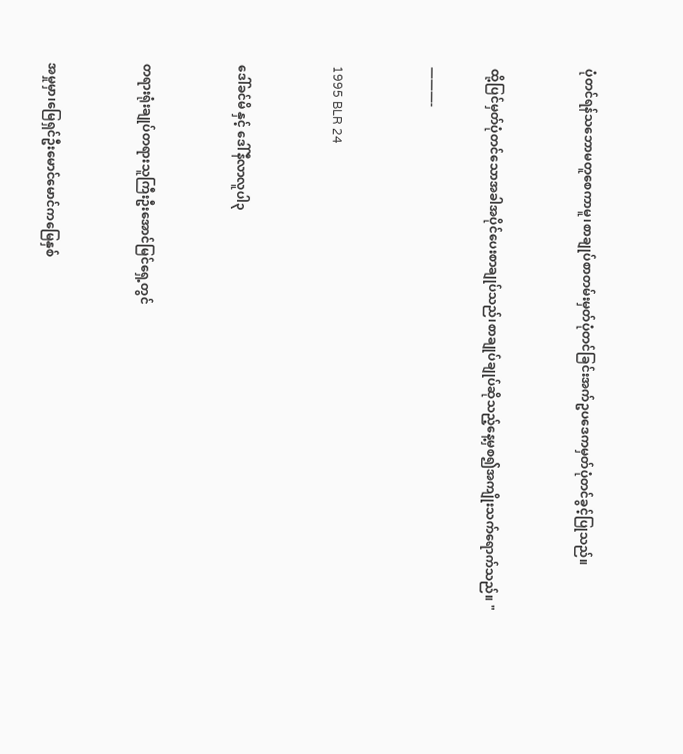ပုံတင်ရန်သဘောမတူစေကာမူ၊စာချုပ်စာတမ်းမှတ်ပုံတင်ခြင်းအက်ဥပဒေကမှတ်ပုံတင်ခွင့်ပြုသည်။


ထို့ပြင်မှတ်ပုံတင်သောအခါအပိုင်ပေးစာချုပ်သည်၊စာချုပ်ချုပ်ဆိုသည့်နေ့မှစ၍အကျိုးသက်ရောက်သည်။ "

———-


1995 BLR 24


ဒေါ်ခင်မိ နှင့် ဒေါ်နီလာလူပါ၃


တရားရုံးချုပ်တရားသူကြီးဦးအောင်မြင်ရှေ့တွင်


အမှုမှာ၊မြေရှင်ဦးမောင်မောင်ကမြေနှစ်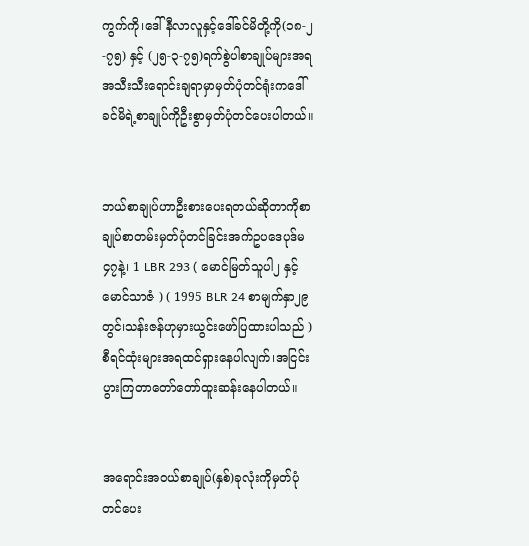ကွက်ကို၊ဒေါ်နီလာလူနှင့်ဒေါ်ခင်မိတို့ကို(၁၈-၂-၇၅) နှင့် (၂၅-၃-၇၅)ရက်စွဲပါစာချုပ်များအရအသီးသီးရောင်းချရာမှာမှတ်ပုံတင်ရုံးကဒေါ်ခင်မိရဲ့စာချုပ်ကိုဦးစွာမှတ်ပုံတင်ပေးပါတယ်။


ဘယ်စာချုပ်ဟာဦးစားပေးရတယ်ဆိုတာကိုစာချုပ်စာတမ်းမှတ်ပုံတင်ခြင်းအက်ဥပဒေပုဒ်မ၄၇နဲ့၊ 1 LBR 293 ( မောင်မြတ်သူပါ၂ နှင့် မောင်သာဇံ ) ( 1995 BLR 24 စာမျက်နှာ၂၉တွင်၊သန်းဇန်ဟုမှားယွင်းဖော်ပြထားပါသည် )စီရင်ထုံးများအရထင်ရှားနေပါလျက်၊အငြင်းပွားကြတာတော်တော်ထူးဆန်းနေပါတယ်။


အရောင်းအဝယ်စာချုပ်(နှစ်)ခုလုံးကိုမှတ်ပုံတင်ပေး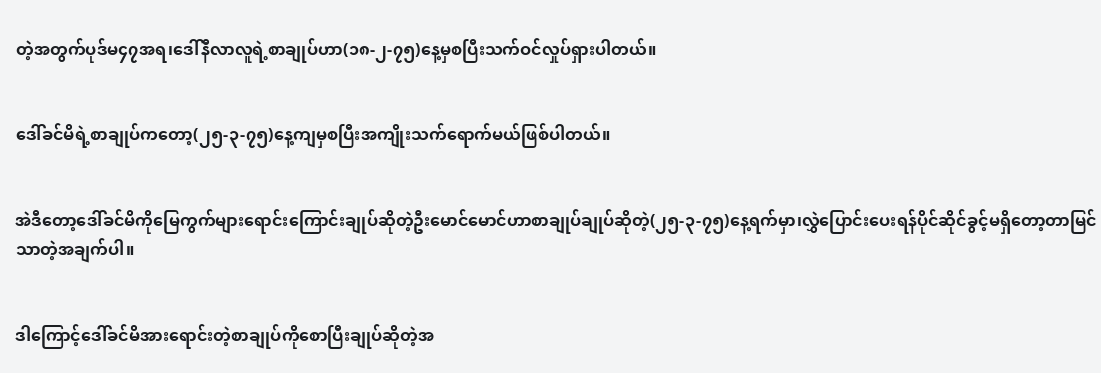တဲ့အတွက်ပုဒ်မ၄၇အရ၊ဒေါ်နီလာလူရဲ့စာချုပ်ဟာ(၁၈-၂-၇၅)နေ့မှစပြီးသက်ဝင်လှုပ်ရှားပါတယ်။


ဒေါ်ခင်မိရဲ့စာချုပ်ကတော့(၂၅-၃-၇၅)နေ့ကျမှစပြီးအကျိုးသက်ရောက်မယ်ဖြစ်ပါတယ်။


အဲဒီတော့ဒေါ်ခင်မိကိုမြေကွက်များရောင်းကြောင်းချုပ်ဆိုတဲ့ဦးမောင်မောင်ဟာစာချုပ်ချုပ်ဆိုတဲ့(၂၅-၃-၇၅)နေ့ရက်မှာ၊လွှဲပြောင်းပေးရန်ပိုင်ဆိုင်ခွင့်မရှိတော့တာမြင်သာတဲ့အချက်ပါ။


ဒါကြောင့်ဒေါ်ခင်မိအားရောင်းတဲ့စာချုပ်ကိုစောပြီးချုပ်ဆိုတဲ့အ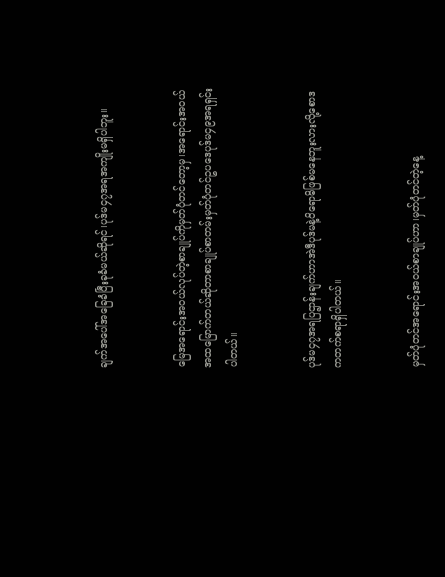ချက်အပေါ်အခြေခံပြီးခုခံမယ်ဆိုရင်၊ပုဒ်မ၄၇အရအကျိုးမရှိပါဘူး။


မြေအရောင်းအဝယ်လုပ်တဲ့စာချုပ်ကိုမှတ်ပုံတင်တော့မှ၊အရောင်းအဝယ်အထမြောက်တယ်ဆိုတာစာချုပ်စာတမ်းမှတ်ပုံတင်ဥပဒေပုဒ်မ၄၉အရရှင်းပါတယ်။


ပုဒ်မ၄၇အရပြဌာန်းချက်ဟာအဲဒီပုဒ်မနဲ့ဝိရောဓိဖြစ်မနေဘူးလားလို့စောဒကတက်စရာရှိပါတယ်။


မှတ်ပုံတင်အရောင်းအဝယ်စာချုပ်ဟာ၊မှတ်ပုံတင်တဲ့နေ့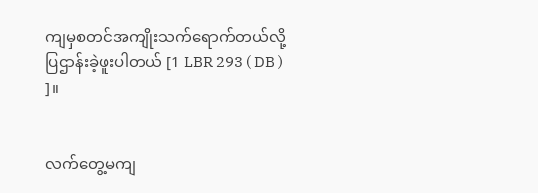ကျမှစတင်အကျိုးသက်ရောက်တယ်လို့ပြဌာန်းခဲ့ဖူးပါတယ် [1 LBR 293 ( DB ) ]။


လက်တွေ့မကျ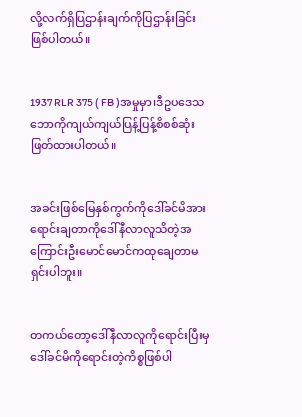လို့လက်ရှိပြဌာန်းချက်ကိုပြဌာန်းခြင်းဖြစ်ပါတယ်။


1937 RLR 375 ( FB )အမှုမှာ၊ဒီဥပဒေသဘောကိုကျယ်ကျယ်ပြန့်ပြန့်စိစစ်ဆုံးဖြတ်ထားပါတယ်။


အခင်းဖြစ်မြေနှစ်ကွက်ကိုဒေါ်ခင်မိအားရောင်းချတာကိုဒေါ်နီလာလူသိတဲ့အကြောင်းဦးမောင်မောင်ကထုချေတာမရှင်းပါဘူး။


တကယ်တော့ဒေါ်နီလာလူကိုရောင်းပြီးမှဒေါ်ခင်မိကိုရောင်းတဲ့ကိစ္စဖြစ်ပါ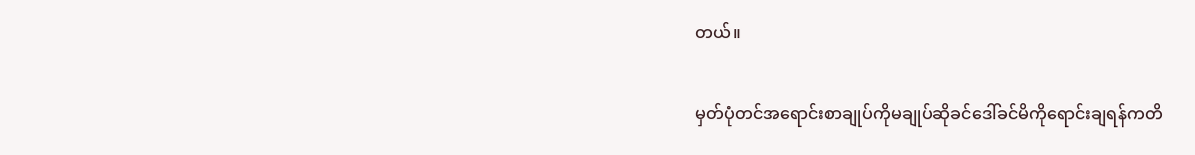တယ်။


မှတ်ပုံတင်အရောင်းစာချုပ်ကိုမချုပ်ဆိုခင်ဒေါ်ခင်မိကိုရောင်းချရန်ကတိ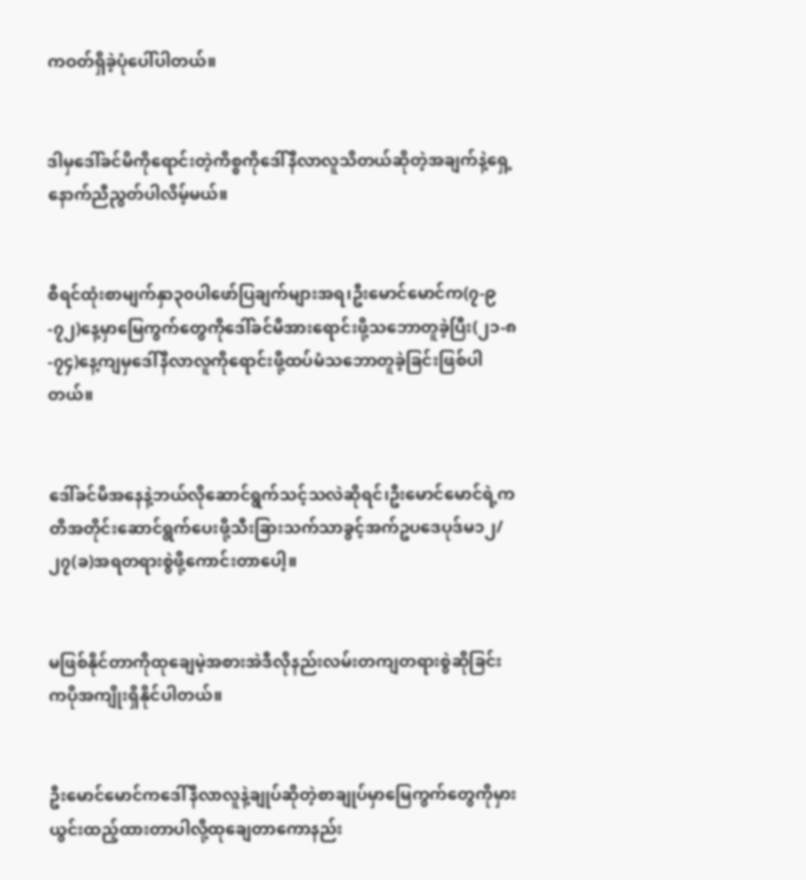ကဝတ်ရှိခဲ့ပုံပေါ်ပါတယ်။


ဒါမှဒေါ်ခင်မိကိုရောင်းတဲ့ကိစ္စကိုဒေါ်နီလာလူသိတယ်ဆိုတဲ့အချက်နဲ့ရှေ့နောက်ညီညွတ်ပါလိမ့်မယ်။


စီရင်ထုံးစာမျက်နှာ၃၀ပါဖော်ပြချက်များအရ၊ဦးမောင်မောင်က(၇-၉-၇၂)နေ့မှာမြေကွက်တွေကိုဒေါ်ခင်မိအားရောင်းဖို့သဘောတူခဲ့ပြီး(၂၁-၈-၇၄)နေ့ကျမှဒေါ်နီလာလူကိုရောင်းဖို့ထပ်မံသဘောတူခဲ့ခြင်းဖြစ်ပါတယ်။


ဒေါ်ခင်မိအနေနဲ့ဘယ်လိုဆောင်ရွက်သင့်သလဲဆိုရင်၊ဦးမောင်မောင်ရဲ့ကတိအတိုင်းဆောင်ရွက်ပေးဖို့သီးခြားသက်သာခွင့်အက်ဥပဒေပုဒ်မ၁၂/၂၇(ခ)အရတရားစွဲဖို့ကောင်းတာပေါ့။


မဖြစ်နိုင်တာကိုထုချေမဲ့အစားအဲဒီလိုနည်းလမ်းတကျတရားစွဲဆိုခြင်းကပိုအကျိုးရှိနိုင်ပါတယ်။


ဦးမောင်မောင်ကဒေါ်နီလာလူနဲ့ချုပ်ဆိုတဲ့စာချုပ်မှာမြေကွက်တွေကိုမှားယွင်းထည့်ထားတာပါလို့ထုချေတာကောနည်း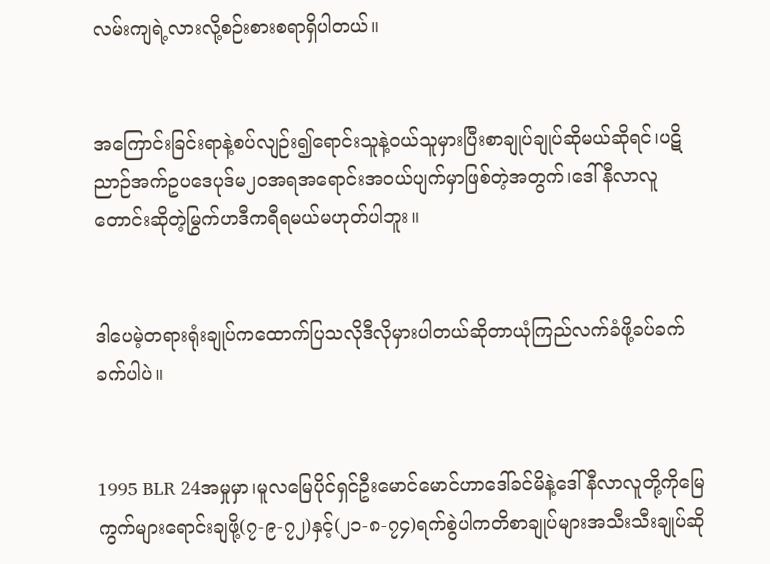လမ်းကျရဲ့လားလို့စဉ်းစားစရာရှိပါတယ်။


အကြောင်းခြင်းရာနဲ့စပ်လျဉ်း၍ရောင်းသူနဲ့ဝယ်သူမှားပြီးစာချုပ်ချုပ်ဆိုမယ်ဆိုရင်၊ပဋိညာဉ်အက်ဥပဒေပုဒ်မ၂၀အရအရောင်းအဝယ်ပျက်မှာဖြစ်တဲ့အတွက်၊ဒေါ်နီလာလူတောင်းဆိုတဲ့မြွက်ဟဒီကရီရမယ်မဟုတ်ပါဘူး။


ဒါပေမဲ့တရားရုံးချုပ်ကထောက်ပြသလိုဒီလိုမှားပါတယ်ဆိုတာယုံကြည်လက်ခံဖို့ခပ်ခက်ခက်ပါပဲ။


1995 BLR 24အမှုမှာ၊မူလမြေပိုင်ရှင်ဦးမောင်မောင်ဟာဒေါ်ခင်မိနဲ့ဒေါ်နီလာလူတို့ကိုမြေကွက်များရောင်းချဖို့(၇-၉-၇၂)နှင့်(၂၁-၈-၇၄)ရက်စွဲပါကတိစာချုပ်များအသီးသီးချုပ်ဆို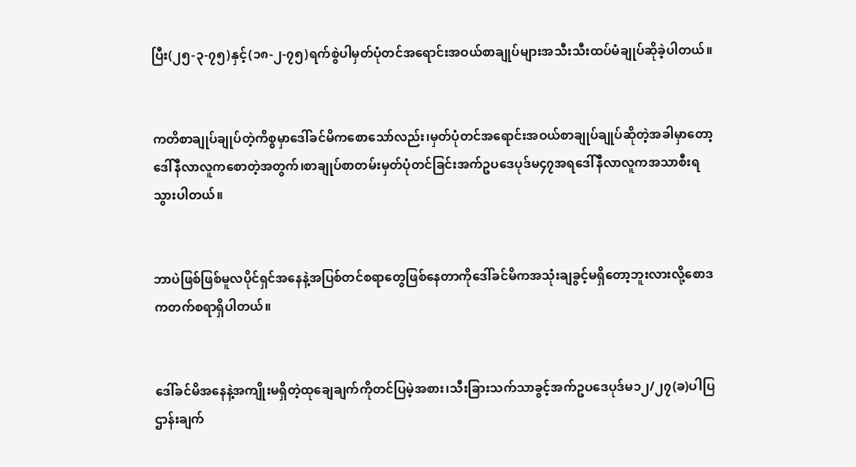ပြီး(၂၅-၃-၇၅)နှင့်(၁၈-၂-၇၅)ရက်စွဲပါမှတ်ပုံတင်အရောင်းအဝယ်စာချုပ်များအသီးသီးထပ်မံချုပ်ဆိုခဲ့ပါတယ်။


ကတိစာချုပ်ချုပ်တဲ့ကိစ္စမှာဒေါ်ခင်မိကစောသော်လည်း၊မှတ်ပုံတင်အရောင်းအဝယ်စာချုပ်ချုပ်ဆိုတဲ့အခါမှာတော့ဒေါ်နီလာလူကစောတဲ့အတွက်၊စာချုပ်စာတမ်းမှတ်ပုံတင်ခြင်းအက်ဥပဒေပုဒ်မ၄၇အရဒေါ်နီလာလူကအသာစီးရသွားပါတယ်။


ဘာပဲဖြစ်ဖြစ်မူလပိုင်ရှင်အနေနဲ့အပြစ်တင်စရာတွေဖြစ်နေတာကိုဒေါ်ခင်မိကအသုံးချခွင့်မရှိတော့ဘူးလားလို့စောဒကတက်စရာရှိပါတယ်။


ဒေါ်ခင်မိအနေနဲ့အကျိုးမရှိတဲ့ထုချေချက်ကိုတင်ပြမဲ့အစား၊သီးခြားသက်သာခွင့်အက်ဥပဒေပုဒ်မ၁၂/၂၇(ခ)ပါပြဌာန်းချက်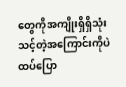တွေကိုအကျိုးရှိရှိသုံးသင့်တဲ့အကြောင်းကိုပဲထပ်ပြော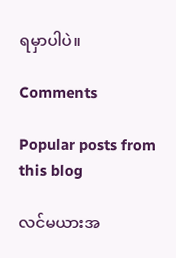ရမှာပါပဲ။

Comments

Popular posts from this blog

လင်မယားအ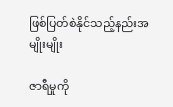ဖြစ်ပြတ်စဲနိုင်သည့်နည်းအမျိုးမျိုး

ဇာရီမှုကို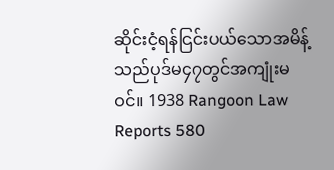ဆိုင်းငံ့ရန်ငြင်းပယ်သောအမိန့်သည်ပုဒ်မ၄၇တွင်အကျုံးမဝင်။ 1938 Rangoon Law Reports 580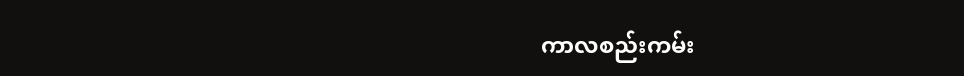ကာလစည်းကမ်း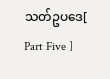သတ်ဥပဒေ[ Part Five ]